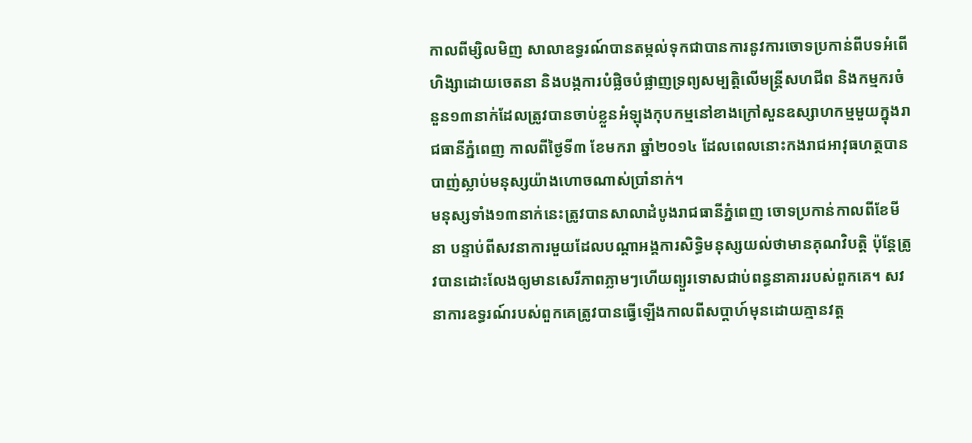កាលពីម្សិលមិញ សាលាឧទ្ធរណ៍បានតម្កល់ទុកជាបានការនូវការចោទប្រកាន់ពីបទអំពើហិង្សាដោយចេតនា និងបង្កការបំផ្លិចបំផ្លាញទ្រព្យសម្បត្តិលើមន្ត្រីសហជីព និងកម្មករចំនួន១៣នាក់ដែលត្រូវបានចាប់ខ្លួនអំឡុងកុបកម្មនៅខាងក្រៅសួនឧស្សាហកម្មមួយក្នុងរាជធានីភ្នំពេញ កាលពីថ្ងៃទី៣ ខែមករា ឆ្នាំ២០១៤ ដែលពេលនោះកងរាជអាវុធហត្ថបានបាញ់ស្លាប់មនុស្សយ៉ាងហោចណាស់ប្រាំនាក់។
មនុស្សទាំង១៣នាក់នេះត្រូវបានសាលាដំបូងរាជធានីភ្នំពេញ ចោទប្រកាន់កាលពីខែមីនា បន្ទាប់ពីសវនាការមួយដែលបណ្តាអង្គការសិទ្ធិមនុស្សយល់ថាមានគុណវិបត្តិ ប៉ុន្តែត្រូវបានដោះលែងឲ្យមានសេរីភាពភ្លាមៗហើយព្យួរទោសជាប់ពន្ធនាគាររបស់ពួកគេ។ សវនាការឧទ្ធរណ៍របស់ពួកគេត្រូវបានធ្វើឡើងកាលពីសប្ដាហ៍មុនដោយគ្មានវត្ត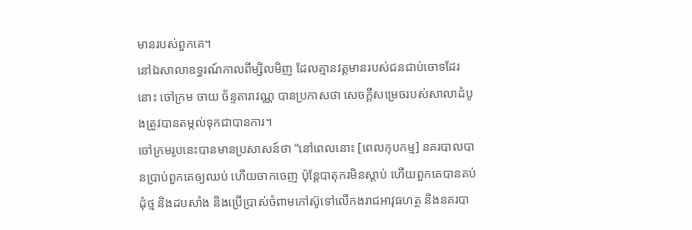មានរបស់ពួកគេ។
នៅឯសាលាឧទ្ធរណ៍កាលពីម្សិលមិញ ដែលគ្មានវត្តមានរបស់ជនជាប់ចោទដែរនោះ ចៅក្រម ចាយ ច័ន្ទតារាវណ្ណ បានប្រកាសថា សេចក្ដីសម្រេចរបស់សាលាដំបូងត្រូវបានតម្កល់ទុកជាបានការ។
ចៅក្រមរូបនេះបានមានប្រសាសន៍ថា “នៅពេលនោះ [ពេលកុបកម្ម] នគរបាលបានប្រាប់ពួកគេឲ្យឈប់ ហើយចាកចេញ ប៉ុន្តែបាតុករមិនស្ដាប់ ហើយពួកគេបានគប់ដុំថ្ម និងដបសាំង និងប្រើប្រាស់ចំពាមកៅស៊ូទៅលើកងរាជអាវុធហត្ថ និងនគរបា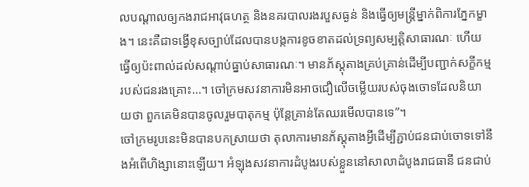លបណ្ដាលឲ្យកងរាជអាវុធហត្ថ និងនគរបាលរងរបួសធ្ងន់ និងធ្វើឲ្យមន្ត្រីម្នាក់ពិការភ្នែកម្ខាង។ នេះគឺជាទង្វើខុសច្បាប់ដែលបានបង្កការខូចខាតដល់ទ្រព្យសម្បត្តិសាធារណៈ ហើយធ្វើឲ្យប៉ះពាល់ដល់សណ្ដាប់ធ្នាប់សាធារណៈ។ មានភ័ស្តុតាងគ្រប់គ្រាន់ដើម្បីបញ្ជាក់សក្ខីកម្មរបស់ជនរងគ្រោះ…។ ចៅក្រមសវនាការមិនអាចជឿលើចម្លើយរបស់ចុងចោទដែលនិយាយថា ពួកគេមិនបានចូលរួមបាតុកម្ម ប៉ុន្តែគ្រាន់តែឈរមើលបានទេ”។
ចៅក្រមរូបនេះមិនបានបកស្រាយថា តុលាការមានភ័ស្តុតាងអ្វីដើម្បីភ្ជាប់ជនជាប់ចោទទៅនឹងអំពើហិង្សានោះឡើយ។ អំឡុងសវនាការដំបូងរបស់ខ្លួននៅសាលាដំបូងរាជធានី ជនជាប់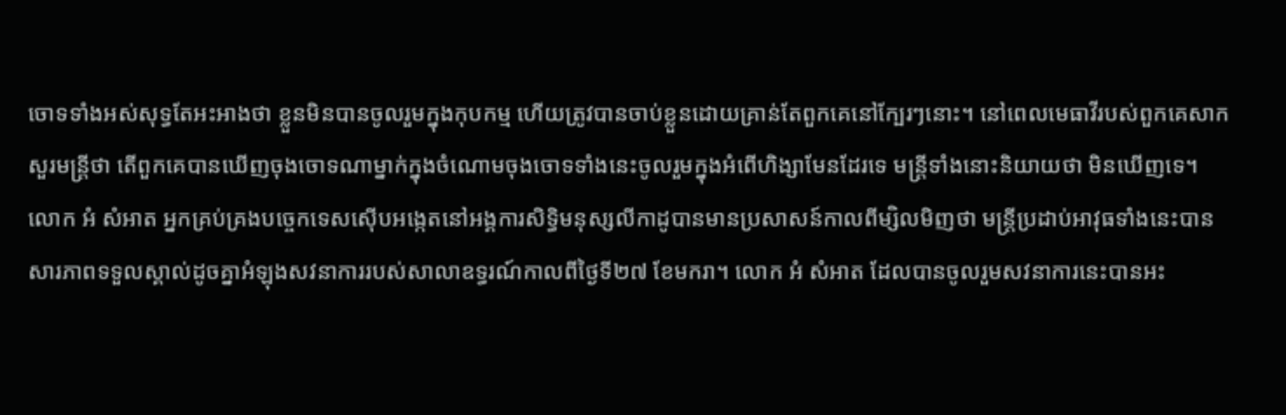ចោទទាំងអស់សុទ្ធតែអះអាងថា ខ្លួនមិនបានចូលរួមក្នុងកុបកម្ម ហើយត្រូវបានចាប់ខ្លួនដោយគ្រាន់តែពួកគេនៅក្បែរៗនោះ។ នៅពេលមេធាវីរបស់ពួកគេសាកសួរមន្ត្រីថា តើពួកគេបានឃើញចុងចោទណាម្នាក់ក្នុងចំណោមចុងចោទទាំងនេះចូលរួមក្នុងអំពើហិង្សាមែនដែរទេ មន្ត្រីទាំងនោះនិយាយថា មិនឃើញទេ។
លោក អំ សំអាត អ្នកគ្រប់គ្រងបច្ចេកទេសស៊ើបអង្កេតនៅអង្គការសិទ្ធិមនុស្សលីកាដូបានមានប្រសាសន៍កាលពីម្សិលមិញថា មន្ត្រីប្រដាប់អាវុធទាំងនេះបានសារភាពទទួលស្គាល់ដូចគ្នាអំឡុងសវនាការរបស់សាលាឧទ្ធរណ៍កាលពីថ្ងៃទី២៧ ខែមករា។ លោក អំ សំអាត ដែលបានចូលរួមសវនាការនេះបានអះ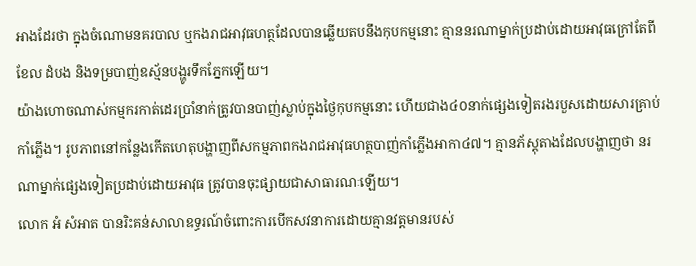អាងដែរថា ក្នុងចំណោមនគរបាល ឬកងរាជអាវុធហត្ថដែលបានឆ្លើយតបនឹងកុបកម្មនោះ គ្មាននរណាម្នាក់ប្រដាប់ដោយអាវុធក្រៅតែពីខែល ដំបង និងទម្របាញ់ឧស្ម័នបង្ហូរទឹកភ្នែកឡើយ។
យ៉ាងហោចណាស់កម្មករកាត់ដេរប្រាំនាក់ត្រូវបានបាញ់ស្លាប់ក្នុងថ្ងៃកុបកម្មនោះ ហើយជាង៤០នាក់ផ្សេងទៀតរងរបួសដោយសារគ្រាប់កាំភ្លើង។ រូបភាពនៅកន្លែងកើតហេតុបង្ហាញពីសកម្មភាពកងរាជអាវុធហត្ថបាញ់កាំភ្លើងអាកា៤៧។ គ្មានភ័ស្តុតាងដែលបង្ហាញថា នរណាម្នាក់ផ្សេងទៀតប្រដាប់ដោយអាវុធ ត្រូវបានចុះផ្សាយជាសាធារណៈឡើយ។
លោក អំ សំអាត បានរិះគន់សាលាឧទ្ធរណ៍ចំពោះការបើកសវនាការដោយគ្មានវត្តមានរបស់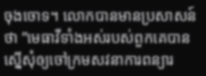ចុងចោទ។ លោកបានមានប្រសាសន៍ថា ”មេធាវីទាំងអស់របស់ពួកគេបានស្នើសុំឲ្យចៅក្រមសវនាការពន្យារ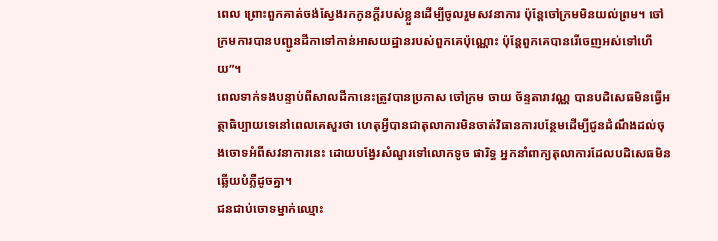ពេល ព្រោះពួកគាត់ចង់ស្វែងរកកូនក្ដីរបស់ខ្លួនដើម្បីចូលរួមសវនាការ ប៉ុន្តែចៅក្រមមិនយល់ព្រម។ ចៅក្រមការបានបញ្ជូនដីកាទៅកាន់អាសយដ្ឋានរបស់ពួកគេប៉ុណ្ណោះ ប៉ុន្តែពួកគេបានរើចេញអស់ទៅហើយ”។
ពេលទាក់ទងបន្ទាប់ពីសាលដីកានេះត្រូវបានប្រកាស ចៅក្រម ចាយ ច័ន្ទតារាវណ្ណ បានបដិសេធមិនធ្វើអត្ថាធិប្បាយទេនៅពេលគេសួរថា ហេតុអ្វីបានជាតុលាការមិនចាត់វិធានការបន្ថែមដើម្បីជូនដំណឹងដល់ចុងចោទអំពីសវនាការនេះ ដោយបង្វែរសំណួរទៅលោកទូច ផារិទ្ធ អ្នកនាំពាក្យតុលាការដែលបដិសេធមិនឆ្លើយបំភ្លឺដូចគ្នា។
ជនជាប់ចោទម្នាក់ឈ្មោះ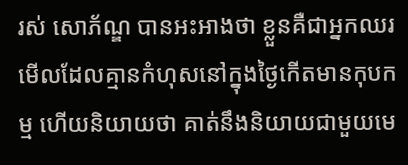រស់ សោភ័ណ្ឌ បានអះអាងថា ខ្លួនគឺជាអ្នកឈរមើលដែលគ្មានកំហុសនៅក្នុងថ្ងៃកើតមានកុបកម្ម ហើយនិយាយថា គាត់នឹងនិយាយជាមួយមេ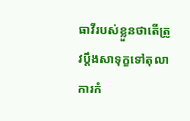ធាវីរបស់ខ្លួនថាតើត្រូវប្ដឹងសាទុក្ខទៅតុលាការកំ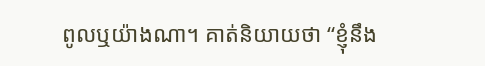ពូលឬយ៉ាងណា។ គាត់និយាយថា “ខ្ញុំនឹង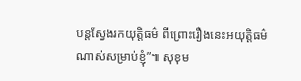បន្តស្វែងរកយុត្តិធម៌ ពីព្រោះរឿងនេះអយុត្តិធម៌ណាស់សម្រាប់ខ្ញុំ”៕ សុខុម